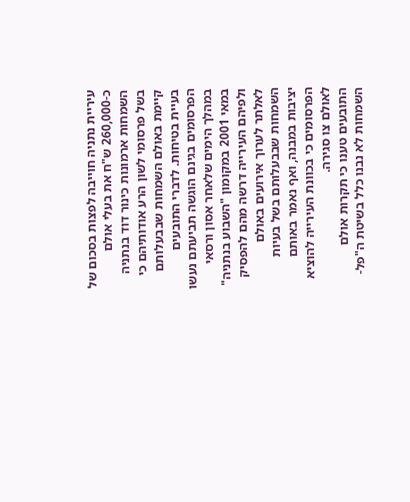עיריית נתניה חוייבה לפצות בסכום של כ-260,000 ש"ח את בעלי אולם השמחות ארמונות כינור דוד בנתניה בשל פרסומי לשון הרע אודותיהם כי קיימת באולם השמחות שבבעלותם בעיית בטיחות. לדברי התובעים הפרסומים בגינם הוגשה תביעתם נעשו במהלך הימים שלאחר אסון ורסאי במאי 2001 במקומון "השבוע בנתניה" ולפיהם העירייה דרשה מהם להפסיק לאלתר לערוך אירועים באולם השמחות שבבעלותם בשל בעיות יציבות במבנה, ואף נאמר באותם הפרסומים כי בכוונת העירייה להוציא לאולם צו סגירה.
התובעים טענו כי תקרות אולם השמחות לא נבנו כלל בשיטת ה"פל-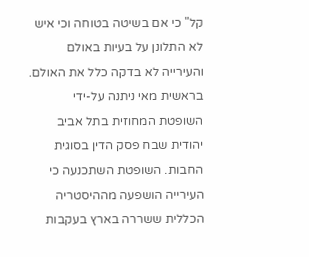קל" כי אם בשיטה בטוחה וכי איש לא התלונן על בעיות באולם והעירייה לא בדקה כלל את האולם.
בראשית מאי ניתנה על-ידי השופטת המחוזית בתל אביב יהודית שבח פסק הדין בסוגית החבות. השופטת השתכנעה כי העירייה הושפעה מההיסטריה הכללית ששררה בארץ בעקבות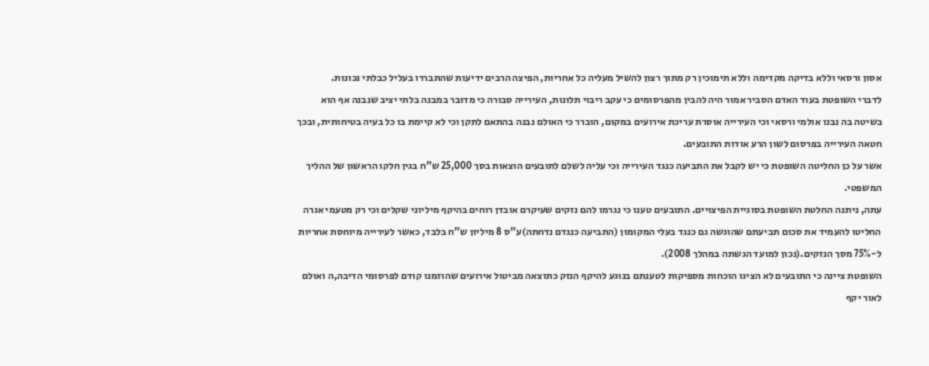אסון ורסאי וללא בדיקה מקדימה וללא תימוכין רק מתוך רצון להשיל מעליה כל אחריות, הפיצה הרבים ידיעות שהתבררו בעליל כבלתי נכונות.
לדברי השופטת בעוד האדם הסביר אמור היה להבין מהפרסומים כי עקב ריבוי תלונות, העירייה סבורה כי מדובר במבנה בלתי יציב שנבנה אף הוא בשיטה בה נבנו אולמי ורסאי וכי העירייה אוסרת עריכת אירועים במקום, הוברר כי האולם נבנה בהתאם לתקן וכי לא קיימת בו כל בעיה בטיחותית, ובכך חטאה העירייה בפרסום לשון הרע אודות התובעים.
אשר על כן החליטה השופטת כי יש לקבל את התביעה כנגד העירייה וכי עליה לשלם לתובעים הוצאות בסך 25,000 ש"ח בגין חלקו הראשון של ההליך המשפטי.
עתה, ניתנה החלטת השופטת בסוגיית הפיצויים. התובעים טענו כי נגרמו להם נזקים שעיקרם אובדן רוחים בהיקף מיליוני שקלים וכי רק מטעמי אגרה החליטו להעמיד את סכום תביעתם שהוגשה גם כנגד בעלי המקומון (התביעה כנגדם נדחתה)ע"ס 8 מיליון ש"ח בלבד, כאשר לעירייה מיוחסת אחריות ל-75% מסך הנזקים.(נכון למועד הגשתה במהלך 2008).
השופטת ציינה כי התובעים לא הציגו הוכחות מספיקות לטענתם בנוגע להיקף הנזק כתוצאה מביטול אירועים שהוזמנו קודם לפרסומי הדיבה,ה ואולם לאור יקף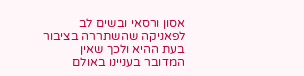אסון ורסאי ובשים לב לפאניקה שהשתררה בציבור בעת ההיא ולכך שאין המדובר בעניינו באולם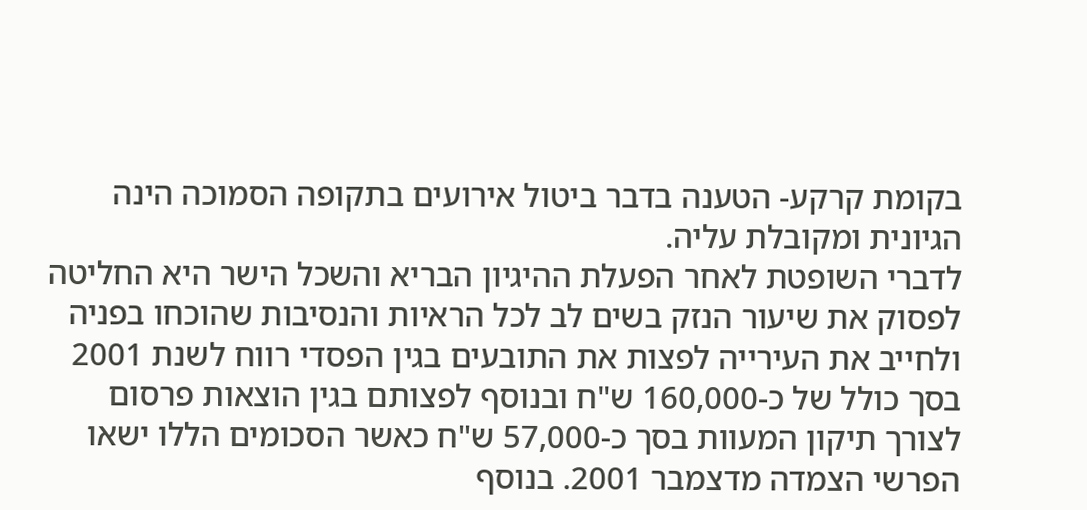בקומת קרקע- הטענה בדבר ביטול אירועים בתקופה הסמוכה הינה הגיונית ומקובלת עליה.
לדברי השופטת לאחר הפעלת ההיגיון הבריא והשכל הישר היא החליטה לפסוק את שיעור הנזק בשים לב לכל הראיות והנסיבות שהוכחו בפניה ולחייב את העירייה לפצות את התובעים בגין הפסדי רווח לשנת 2001 בסך כולל של כ-160,000 ש"ח ובנוסף לפצותם בגין הוצאות פרסום לצורך תיקון המעוות בסך כ-57,000 ש"ח כאשר הסכומים הללו ישאו הפרשי הצמדה מדצמבר 2001. בנוסף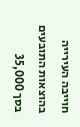חוייבה העירייה בהוצאות התובעים בסך 35,000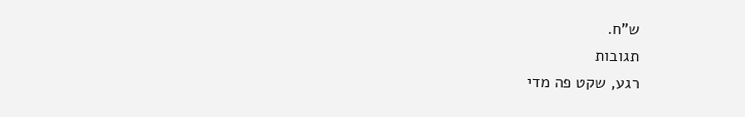ש"ח.
תגובות
רגע, שקט פה מדי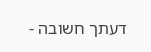דעתך חשובה -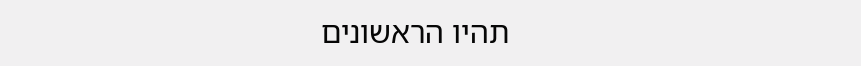תהיו הראשונים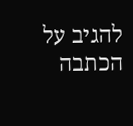להגיב על הכתבה